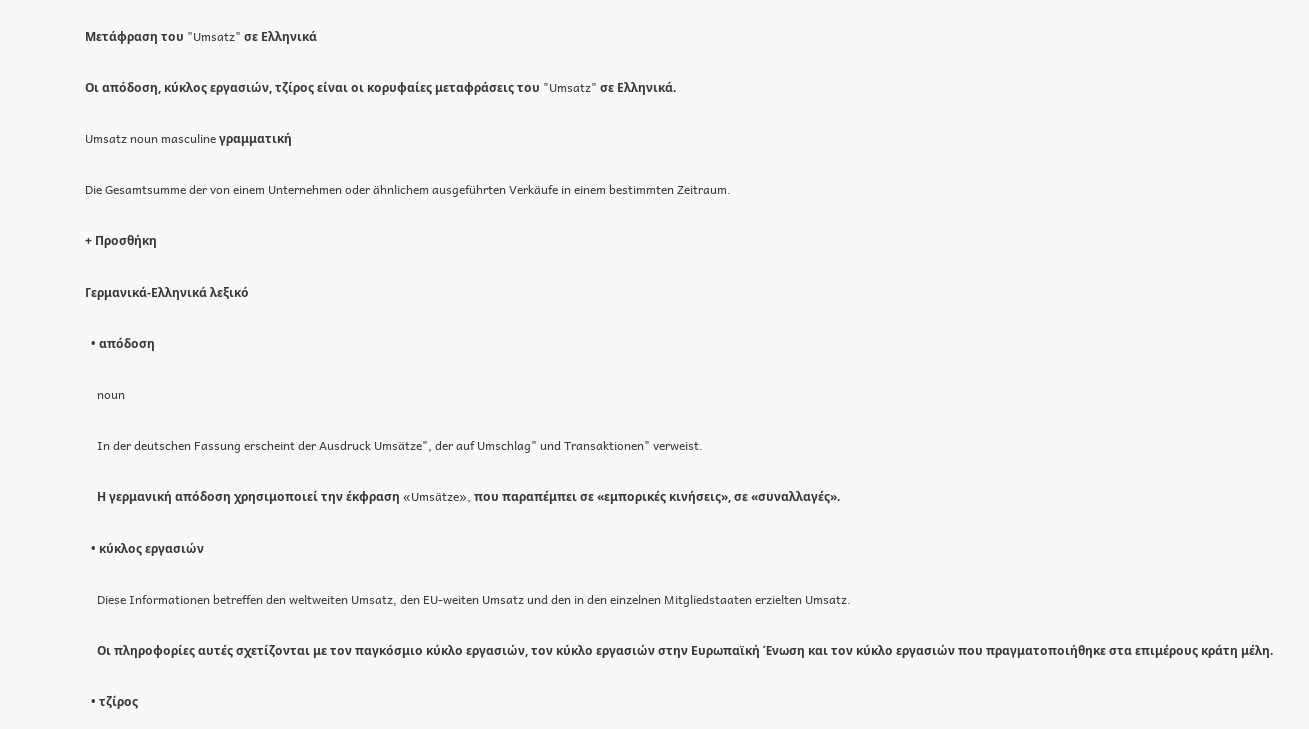Μετάφραση του "Umsatz" σε Ελληνικά

Οι απόδοση, κύκλος εργασιών, τζίρος είναι οι κορυφαίες μεταφράσεις του "Umsatz" σε Ελληνικά.

Umsatz noun masculine γραμματική

Die Gesamtsumme der von einem Unternehmen oder ähnlichem ausgeführten Verkäufe in einem bestimmten Zeitraum.

+ Προσθήκη

Γερμανικά-Ελληνικά λεξικό

  • απόδοση

    noun

    In der deutschen Fassung erscheint der Ausdruck Umsätze", der auf Umschlag" und Transaktionen" verweist.

    Η γερμανική απόδοση χρησιμοποιεί την έκφραση «Umsätze», που παραπέμπει σε «εμπορικές κινήσεις», σε «συναλλαγές».

  • κύκλος εργασιών

    Diese Informationen betreffen den weltweiten Umsatz, den EU-weiten Umsatz und den in den einzelnen Mitgliedstaaten erzielten Umsatz.

    Οι πληροφορίες αυτές σχετίζονται με τον παγκόσμιο κύκλο εργασιών, τον κύκλο εργασιών στην Ευρωπαϊκή Ένωση και τον κύκλο εργασιών που πραγματοποιήθηκε στα επιμέρους κράτη μέλη.

  • τζίρος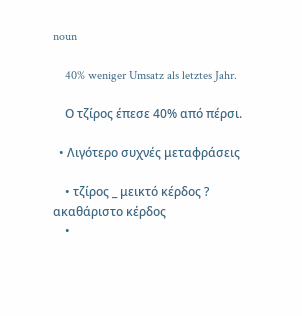noun

    40% weniger Umsatz als letztes Jahr.

    Ο τζίρος έπεσε 40% από πέρσι.

  • Λιγότερο συχνές μεταφράσεις

    • τζίρος _ μεικτό κέρδος ? ακαθάριστο κέρδος
    •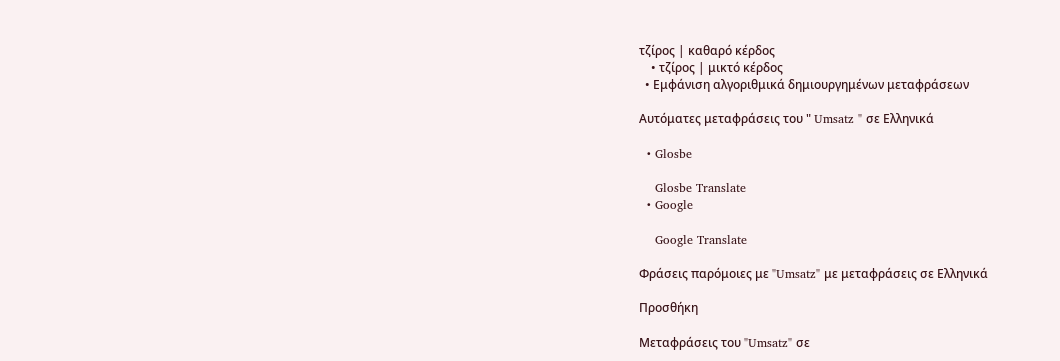τζίρος | καθαρό κέρδος
    • τζίρος | μικτό κέρδος
  • Εμφάνιση αλγοριθμικά δημιουργημένων μεταφράσεων

Αυτόματες μεταφράσεις του " Umsatz " σε Ελληνικά

  • Glosbe

    Glosbe Translate
  • Google

    Google Translate

Φράσεις παρόμοιες με "Umsatz" με μεταφράσεις σε Ελληνικά

Προσθήκη

Μεταφράσεις του "Umsatz" σε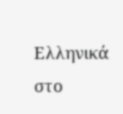Ελληνικά στο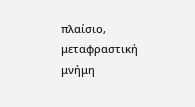πλαίσιο, μεταφραστική μνήμη